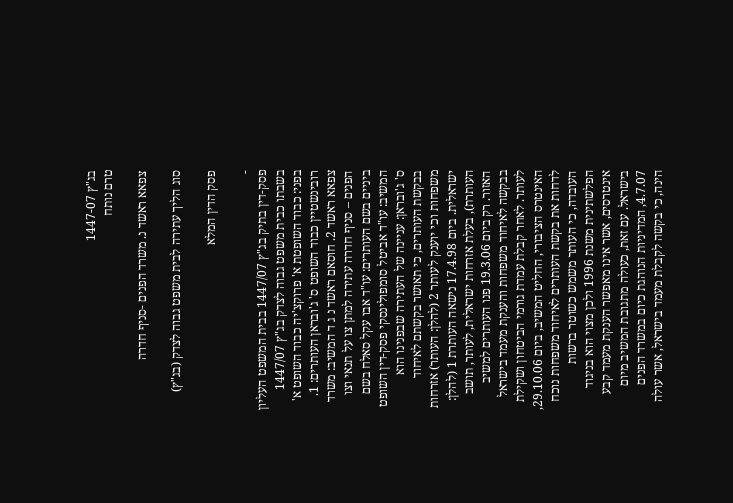בג"ץ 1447-07
טרם נותח

צפאא ראשד נ. משרד הפנים -סניף חדרה

סוג הליך עתירה לבית משפט גבוה לצדק (בג"ץ)

פסק הדין המלא

-
פסק-דין בתיק בג"ץ 1447/07 בבית המשפט העליון בשבתו כבית משפט גבוה לצדק בג"ץ 1447/07 בפני: כבוד השופטת א' פרוקצ'יה כבוד השופט א' רובינשטיין כבוד השופט ס' ג'ובראן העותרים: 1. צפאא ראשד 2. חוסאם ראשד נ ג ד המשיב: משרד הפנים – סניף חדרה עתירה למתן צו על תנאי וצו ביניים בשם העותרים: עו"ד אבו עקל סאלח בשם המשיב: עו"ד אביטל סומפולינסקי פסק-דין השופט ס' ג'ובראן: עניינה של העתירה שבפנינו הוא בבקשת העותרים, כי תאושר בקשתם לאיחוד משפחות וכי יוענק לעותר 2 (להלן: העותר) אזרחות ישראלית. ביום 17.4.98 נישאה העותרת 1 (להלן: העותרת), בעלת אזרחות ישראלית, לעותר, תושב האזור. רק ביום 19.3.06 פנו העותרים למשיב בבקשה לאיחוד משפחות והענקת מעמד בישראל לעותר. לאחר קבלת עמדת גורמי הביטחון ושקילת האינטרס הציבורי, החליט המשיב, ביום 29.10.06, לדחות את בקשת העותרים לאיחוד משפחות נוכח העובדה, כי העותר משמש כשוטר ברשות הפלשתינית משנת 1996 ולכן מצוי הוא בניגוד אינטרסים, אשר אינו מאפשר הענקת מעמד קבע בישראל. עם זאת, כעולה מתגובת המשיב מיום 4.7.07, המדיניות הנוהגת כיום במשרד הפנים הינה, כי בקשה לקבלת מעמד בישראל, אשר עולה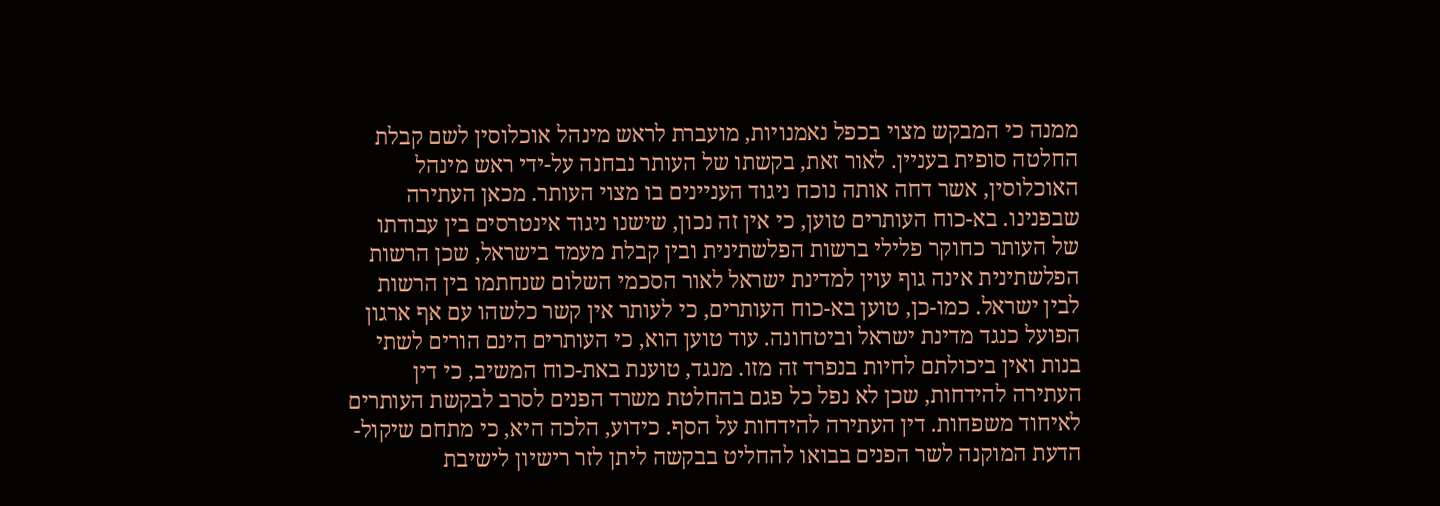ממנה כי המבקש מצוי בכפל נאמנויות, מועברת לראש מינהל אוכלוסין לשם קבלת החלטה סופית בעניין. לאור זאת, בקשתו של העותר נבחנה על-ידי ראש מינהל האוכלוסין, אשר דחה אותה נוכח ניגוד העניינים בו מצוי העותר. מכאן העתירה שבפנינו. בא-כוח העותרים טוען, כי אין זה נכון, שישנו ניגוד אינטרסים בין עבודתו של העותר כחוקר פלילי ברשות הפלשתינית ובין קבלת מעמד בישראל, שכן הרשות הפלשתינית אינה גוף עוין למדינת ישראל לאור הסכמי השלום שנחתמו בין הרשות לבין ישראל. כמו-כן, טוען בא-כוח העותרים, כי לעותר אין קשר כלשהו עם אף ארגון הפועל כנגד מדינת ישראל וביטחונה. עוד טוען הוא, כי העותרים הינם הורים לשתי בנות ואין ביכולתם לחיות בנפרד זה מזו. מנגד, טוענת באת-כוח המשיב, כי דין העתירה להידחות, שכן לא נפל כל פגם בהחלטת משרד הפנים לסרב לבקשת העותרים לאיחוד משפחות. דין העתירה להידחות על הסף. כידוע, הלכה היא, כי מתחם שיקול-הדעת המוקנה לשר הפנים בבואו להחליט בבקשה ליתן לזר רישיון לישיבת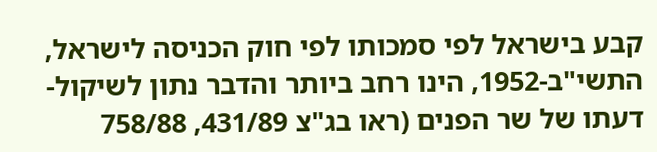קבע בישראל לפי סמכותו לפי חוק הכניסה לישראל, התשי"ב-1952, הינו רחב ביותר והדבר נתון לשיקול-דעתו של שר הפנים (ראו בג"צ 431/89, 758/88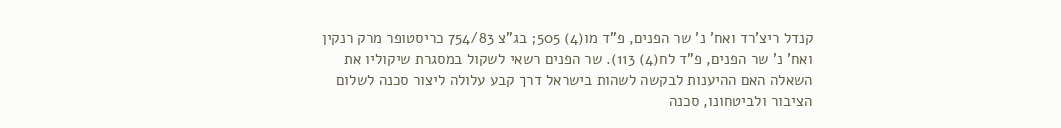קנדל ריצ'רד ואח' נ' שר הפנים, פ"ד מו(4) 505; בג"צ 754/83 כריסטופר מרק רנקין ואח' נ' שר הפנים, פ"ד לח(4) 113). שר הפנים רשאי לשקול במסגרת שיקוליו את השאלה האם ההיענות לבקשה לשהות בישראל דרך קבע עלולה ליצור סכנה לשלום הציבור ולביטחונו, סכנה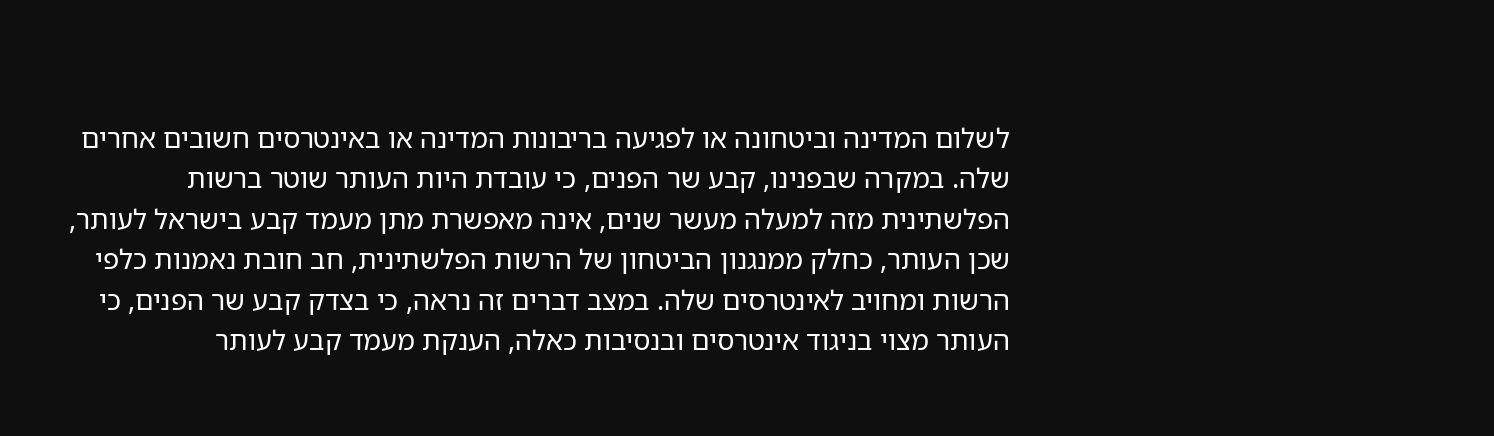לשלום המדינה וביטחונה או לפגיעה בריבונות המדינה או באינטרסים חשובים אחרים שלה. במקרה שבפנינו, קבע שר הפנים, כי עובדת היות העותר שוטר ברשות הפלשתינית מזה למעלה מעשר שנים, אינה מאפשרת מתן מעמד קבע בישראל לעותר, שכן העותר, כחלק ממנגנון הביטחון של הרשות הפלשתינית, חב חובת נאמנות כלפי הרשות ומחויב לאינטרסים שלה. במצב דברים זה נראה, כי בצדק קבע שר הפנים, כי העותר מצוי בניגוד אינטרסים ובנסיבות כאלה, הענקת מעמד קבע לעותר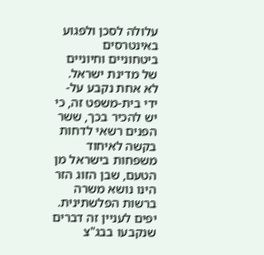עלולה לסכן ולפגוע באינטרסים ביטחוניים וחיוניים של מדינת ישראל. לא אחת נקבע על-ידי בית-משפט זה, כי יש להכיר בכך, ששר הפנים רשאי לדחות בקשה לאיחוד משפחות בישראל מן הטעם, שבן הזוג הזר הינו נושא משרה ברשות הפלשתינית. יפים לעניין זה דברים שנקבעו בבג"צ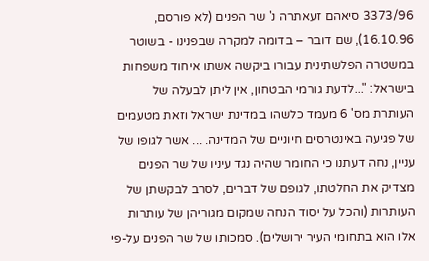3373/96 סיאהם זעאתרה נ' שר הפנים (לא פורסם, 16.10.96), שם דובר – בדומה למקרה שבפנינו - בשוטר במשטרה הפלשתינית עבורו ביקשה אשתו איחוד משפחות בישראל: "...לדעת גורמי הבטחון, אין ליתן לבעלה של העותרת מס' 6 מעמד כלשהו במדינת ישראל וזאת מטעמים של פגיעה באינטרסים חיוניים של המדינה. ... אשר לגופו של עניין, נחה דעתנו כי החומר שהיה נגד עיניו של שר הפנים מצדיק את החלטתו, לגופם של דברים, לסרב לבקשתן של העותרות (והכל על יסוד הנחה שמקום מגוריהן של עותרות אלו הוא בתחומי העיר ירושלים). סמכותו של שר הפנים על-פי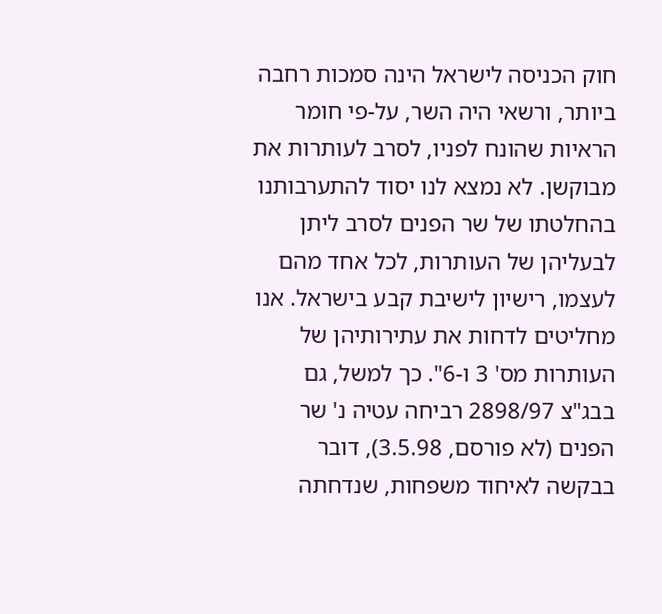חוק הכניסה לישראל הינה סמכות רחבה ביותר, ורשאי היה השר, על-פי חומר הראיות שהונח לפניו, לסרב לעותרות את מבוקשן. לא נמצא לנו יסוד להתערבותנו בהחלטתו של שר הפנים לסרב ליתן לבעליהן של העותרות, לכל אחד מהם לעצמו, רישיון לישיבת קבע בישראל. אנו מחליטים לדחות את עתירותיהן של העותרות מס' 3 ו-6". כך למשל, גם בבג"צ 2898/97 רביחה עטיה נ' שר הפנים (לא פורסם, 3.5.98), דובר בבקשה לאיחוד משפחות, שנדחתה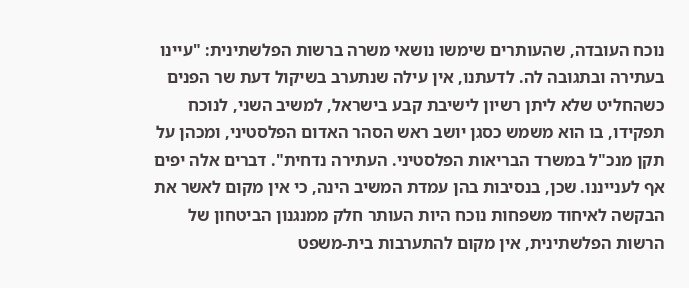נוכח העובדה, שהעותרים שימשו נושאי משרה ברשות הפלשתינית: "עיינו בעתירה ובתגובה לה. לדעתנו, אין עילה שנתערב בשיקול דעת שר הפנים כשהחליט שלא ליתן רשיון לישיבת קבע בישראל, למשיב השני, לנוכח תפקידו, בו הוא משמש כסגן יושב ראש הסהר האדום הפלסטיני, ומכהן על תקן מנכ"ל במשרד הבריאות הפלסטיני. העתירה נדחית". דברים אלה יפים אף לענייננו. שכן, בנסיבות בהן עמדת המשיב הינה, כי אין מקום לאשר את הבקשה לאיחוד משפחות נוכח היות העותר חלק ממנגנון הביטחון של הרשות הפלשתינית, אין מקום להתערבות בית-משפט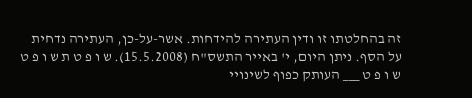זה בהחלטתו זו ודין העתירה להידחות. אשר-על-כן, העתירה נדחית על הסף. ניתן היום, י' באייר התשס"ח (15.5.2008). ש ו פ ט ת ש ו פ ט ש ו פ ט ___ העותק כפוף לשינויי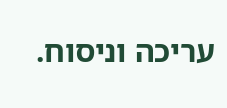עריכה וניסוח.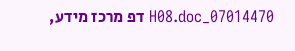07014470_H08.doc דפ מרכז מידע,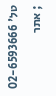טל' 02-6593666 ; אתר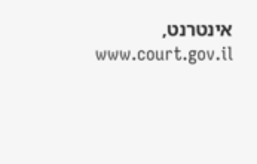אינטרנט, www.court.gov.il